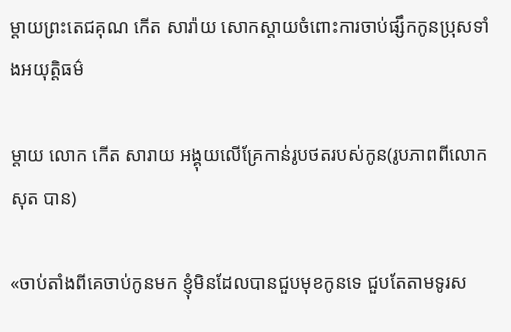ម្ដាយព្រះតេជគុណ កើត សារ៉ាយ សោកស្តាយចំពោះការចាប់ផ្សឹកកូនប្រុសទាំងអយុត្តិធម៌

ម្តាយ លោក កើត សារាយ អង្គុយលើគ្រែកាន់រូបថតរបស់កូន(រូបភាពពីលោក សុត បាន)

«ចាប់តាំងពីគេចាប់កូនមក ខ្ញុំមិនដែលបានជួបមុខកូនទេ ជួបតែតាមទូរស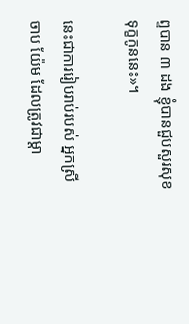ព្ទបាន ៣ ដង ខ្ញុំបានជួបសួរសុខទុក្ខកូននេះ»។

នេះជាការរៀបរាប់របស់ អ្នកស្រី ចាប យ៉ែម ដែលត្រូវជាម្ដា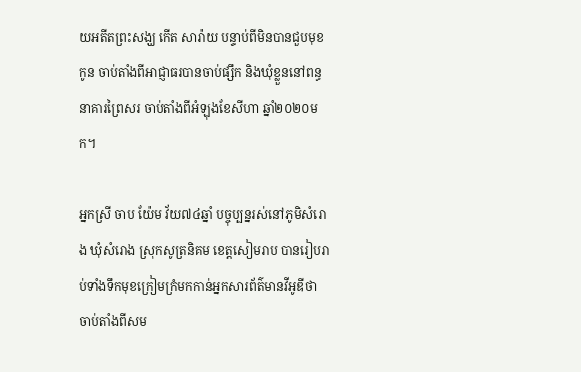យអតីតព្រះសង្ឃ កើត សារ៉ាយ បន្ទាប់ពីមិនបានជួបមុខកូន ចាប់តាំងពីអាជ្ញាធរបានចាប់ផ្សឹក និងឃុំខ្លួននៅពន្ធនាគារព្រៃសរ ចាប់តាំងពីអំឡុងខែសីហា ឆ្នាំ២០២០មក។

អ្នកស្រី ចាប យ៉ែម វ័យ៧៤ឆ្នាំ បច្ចុប្បន្នរស់នៅភូមិសំរោង ឃុំសំរោង ស្រុកសូត្រនិគម ខេត្តសៀមរាប បានរៀបរាប់ទាំងទឹកមុខក្រៀមក្រំមកកាន់អ្នកសារព័ត៌មានវីអូឌីថា ចាប់តាំងពីសម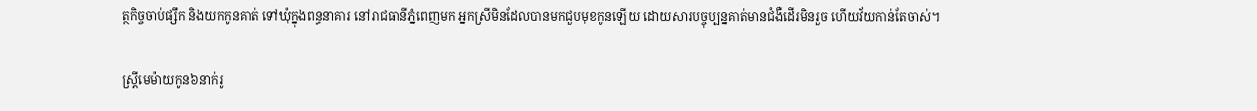ត្ថកិច្ចចាប់ផ្សឹក និងយកកូនគាត់ ទៅឃុំក្នុងពន្ធនាគារ នៅរាជធានីភ្នំពេញមក អ្នកស្រីមិនដែលបានមកជួបមុខកូនឡើយ ដោយសារបច្ចុប្បន្នគាត់មានជំងឺដើរមិនរួច ហើយវ័យកាន់តែចាស់។

ស្ត្រីមេម៉ាយកូន៦នាក់រូ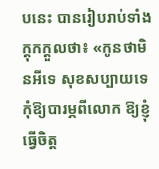បនេះ បានរៀបរាប់ទាំងក្តុកក្តួលថា៖ «កូនថាមិនអីទេ សុខសប្បាយទេ កុំឱ្យបារម្ភពីលោក ឱ្យខ្ញុំធ្វើចិត្ត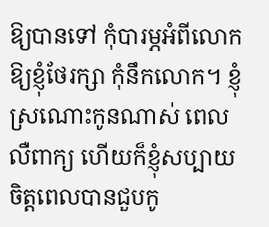ឱ្យបានទៅ កុំបារម្ភអំពីលោក ឱ្យខ្ញុំថែរក្សា កុំនឹកលោក។ ខ្ញុំស្រណោះកូនណាស់ ពេលលឺពាក្យ ហើយក៏ខ្ញុំសប្បាយចិត្តពេលបានជួបកូ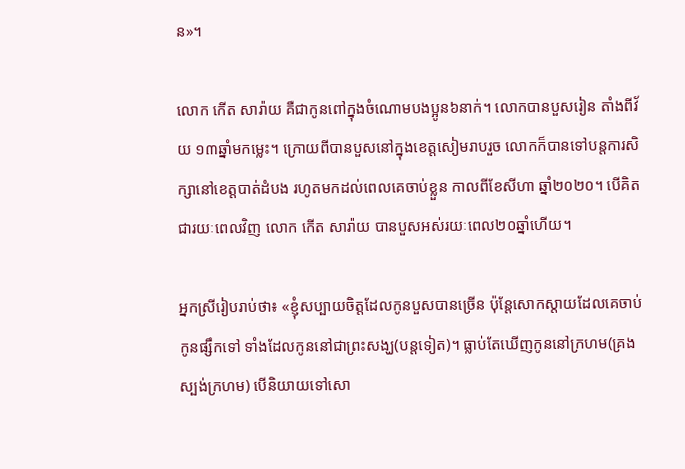ន»។

លោក កើត សារ៉ាយ គឺជាកូនពៅក្នុងចំណោមបងប្អូន៦នាក់។ លោកបានបួសរៀន តាំងពីវ័យ ១៣ឆ្នាំមកម្លេះ។ ក្រោយពីបានបួសនៅក្នុងខេត្តសៀមរាបរួច លោកក៏បានទៅបន្តការសិក្សានៅខេត្តបាត់ដំបង រហូតមកដល់ពេលគេចាប់ខ្លួន កាលពីខែសីហា ឆ្នាំ២០២០។ បើគិតជារយៈពេលវិញ លោក កើត សារ៉ាយ បានបួសអស់រយៈពេល២០ឆ្នាំហើយ។

អ្នកស្រីរៀបរាប់ថា៖ «ខ្ញុំសប្បាយចិត្តដែលកូនបួសបានច្រើន ប៉ុន្តែសោកស្ដាយដែលគេចាប់កូនផ្សឹកទៅ ទាំងដែលកូននៅជាព្រះសង្ឃ(បន្តទៀត)។ ធ្លាប់តែឃើញកូននៅក្រហម(គ្រងស្បង់ក្រហម) បើនិយាយទៅសោ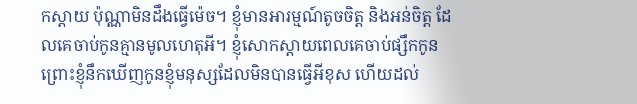កស្ដាយ ប៉ុណ្ណាមិនដឹងធ្វើម៉េច។ ខ្ញុំមានអារម្មណ៍តូចចិត្ត និងអន់ចិត្ត ដែលគេចាប់កូនគ្មានមូលហេតុអី។ ខ្ញុំសោកស្ដាយពេលគេចាប់ផ្សឹកកូន ព្រោះខ្ញុំនឹកឃើញកូនខ្ញុំមនុស្សដែលមិនបានធ្វើអីខុស ហើយដល់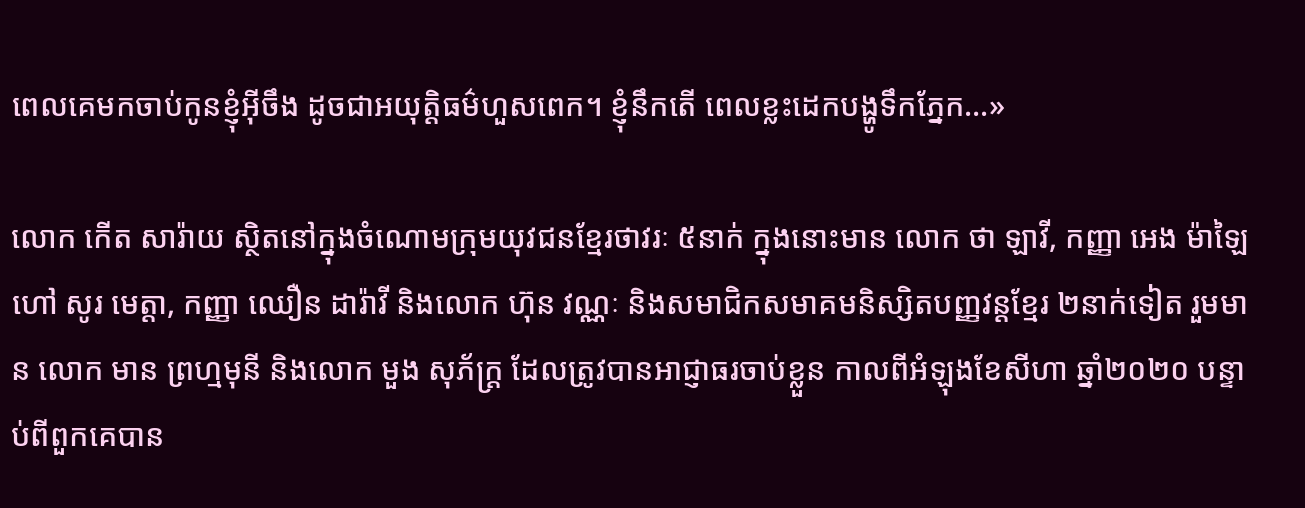ពេលគេមកចាប់កូនខ្ញុំអ៊ីចឹង ដូចជាអយុត្តិធម៌ហួសពេក។ ខ្ញុំនឹកតើ ពេលខ្លះដេកបង្ហូទឹកភ្នែក…»

លោក កើត សារ៉ាយ ស្ថិតនៅក្នុងចំណោមក្រុមយុវជនខ្មែរថាវរៈ ៥នាក់ ក្នុងនោះមាន លោក ថា ឡាវី, កញ្ញា អេង ម៉ាឡៃ ហៅ សូរ មេត្តា, កញ្ញា ឈឿន ដារ៉ាវី និងលោក ហ៊ុន វណ្ណៈ និងសមាជិកសមាគមនិស្សិតបញ្ញវន្តខ្មែរ ២នាក់ទៀត រួមមាន លោក មាន ព្រហ្មមុនី និងលោក មួង សុភ័ក្រ្ត ដែលត្រូវបានអាជ្ញាធរចាប់ខ្លួន កាលពីអំឡុងខែសីហា ឆ្នាំ២០២០ បន្ទាប់ពីពួកគេបាន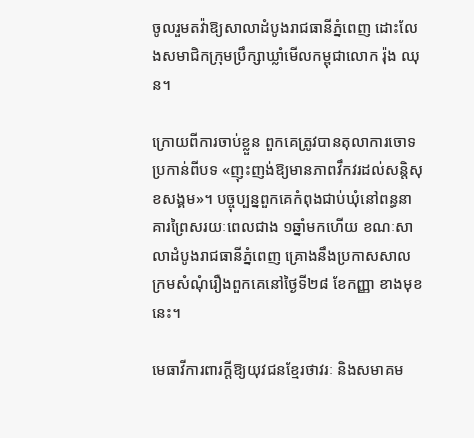ចូលរួមតវ៉ាឱ្យសាលាដំបូងរាជធានីភ្នំពេញ ដោះលែងសមាជិកក្រុមប្រឹក្សាឃ្លាំមើលកម្ពុជាលោក រ៉ុង ឈុន។

ក្រោយពីការចាប់ខ្លួន ពួកគេត្រូវបានតុលាការចោទប្រកាន់ពីបទ «ញុះញង់ឱ្យមានភាពវឹកវរដល់សន្តិសុខសង្គម»។ បច្ចុប្បន្នពួកគេកំពុងជាប់ឃុំនៅពន្ធនាគារព្រៃសរយៈពេលជាង ១ឆ្នាំមកហើយ ខណៈសាលាដំបូងរាជធានីភ្នំពេញ គ្រោងនឹងប្រកាសសាលក្រមសំណុំរឿងពួកគេនៅថ្ងៃទី២៨ ខែកញ្ញា ខាងមុខនេះ។

មេធាវីការពារក្ដីឱ្យយុវជនខ្មែរថាវរៈ និងសមាគម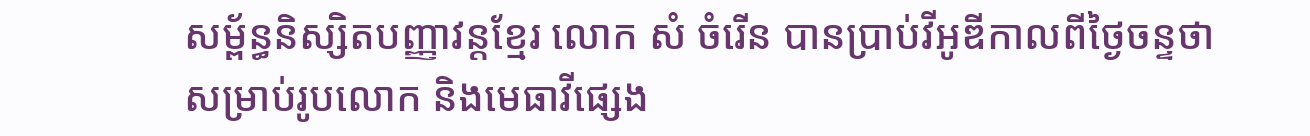សម្ព័ន្ធនិស្សិតបញ្ញាវន្តខ្មែរ លោក សំ ចំរើន បានប្រាប់វីអូឌីកាលពីថ្ងៃចន្ទថា សម្រាប់រូបលោក និងមេធាវីផ្សេង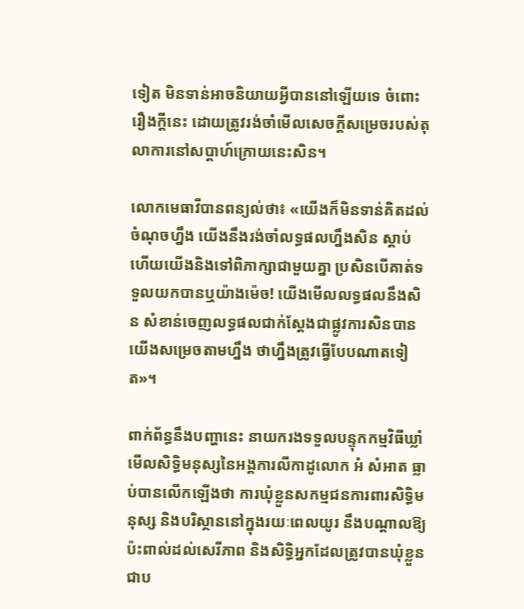ទៀត មិនទាន់អាចនិយាយអ្វីបាននៅឡើយទេ ចំពោះរឿងក្តីនេះ ដោយត្រូវរង់ចាំមើលសេចក្តីសម្រេចរបស់តុលាការនៅសប្តាហ៍ក្រោយនេះសិន។

លោកមេធាវីបានពន្យល់ថា៖ «យើងក៏មិនទាន់គិតដល់ចំណុចហ្នឹង យើងនឹងរង់ចាំលទ្ធផលហ្នឹងសិន ស្តាប់ហើយយើងនិងទៅពិភាក្សាជាមួយគ្នា ប្រសិនបើគាត់ទទួលយកបានឬយ៉ាងម៉េច! យើងមើលលទ្ធផលនឹងសិន សំខាន់ចេញលទ្ធផលជាក់ស្តែងជាផ្លូវការសិនបានយើងសម្រេចតាមហ្នឹង ថាហ្នឹងត្រូវធ្វើបែបណាតទៀត»។

ពាក់ព័ន្ធនឹងបញ្ហានេះ នាយករងទទួលបន្ទុកកម្មវិធីឃ្លាំមើលសិទ្ធិមនុស្សនៃអង្គការលីកាដូលោក អំ សំអាត ធ្លាប់បានលើកឡើងថា ការឃុំខ្លួនសកម្មជនការពារសិទ្ធិមនុស្ស និងបរិស្ថាននៅក្នុងរយៈពេលយូរ នឹងបណ្ដាលឱ្យប៉ះពាល់ដល់សេរីភាព និងសិទ្ធិអ្នកដែលត្រូវបានឃុំខ្លួនជាប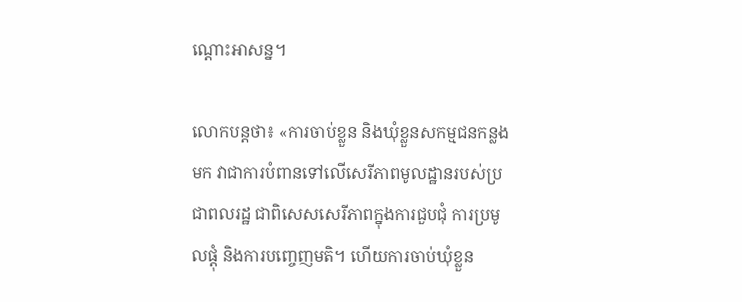ណ្ដោះអាសន្ន។

លោកបន្តថា៖ «ការចាប់ខ្លួន និងឃុំខ្លួនសកម្មជនកន្លងមក វាជាការបំពានទៅលើសេរីភាពមូលដ្ឋានរបស់ប្រជាពលរដ្ឋ ជាពិសេសសេរីភាពក្នុងការជួបជុំ ការប្រមូលផ្ដុំ និងការបញ្ចេញមតិ។ ហើយការចាប់ឃុំខ្លួន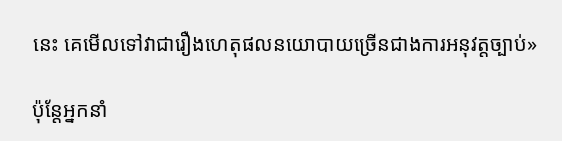នេះ គេមើលទៅវាជារឿងហេតុផលនយោបាយច្រើនជាងការអនុវត្តច្បាប់»

ប៉ុន្តែអ្នកនាំ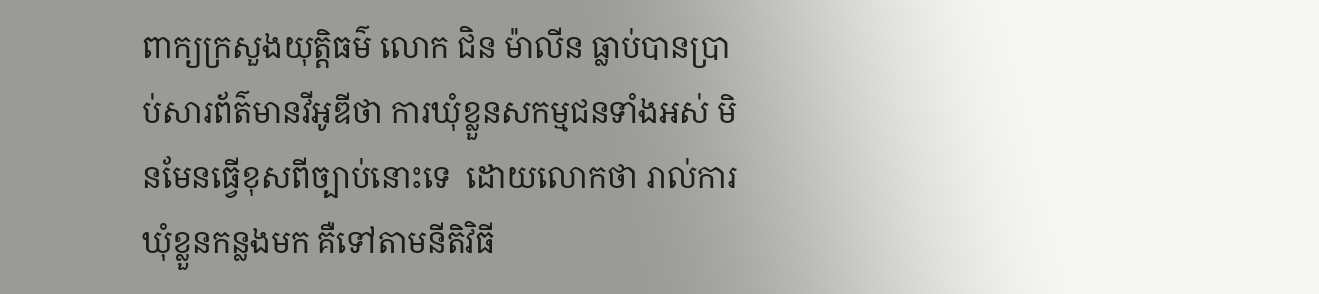ពាក្យក្រសួងយុត្តិធម៌ លោក ជិន ម៉ាលីន ធ្លាប់បានប្រាប់សារព័ត៌មានវីអូឌីថា ការឃុំខ្លួនសកម្មជនទាំងអស់ មិនមែនធ្វើខុសពីច្បាប់នោះទេ  ដោយលោកថា រាល់ការឃុំខ្លួនកន្លងមក គឺទៅតាមនីតិវិធី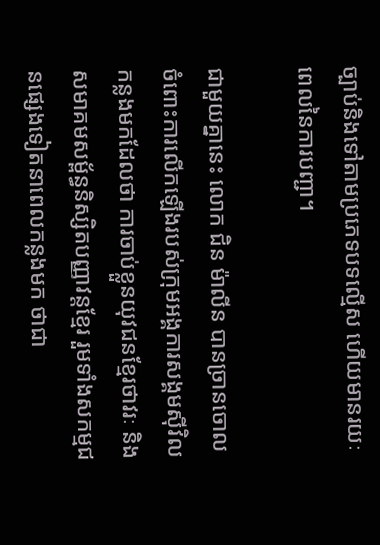ច្បាប់និងទៅតាមប្រភេទបទល្មើស ហើយមានរយៈពេលនៃការបញ្ជា។

ជាមួយគ្នានេះ លោក ជិន ម៉ាលីន បានច្រានចោលចំពោះការលើកឡើងរបស់ក្រុមអង្គការសង្គមស៊ីវិលកន្លងមកដែលថា ការចាប់ខ្លួនយុវជនខ្មែរថាវរៈ និងសមាគមសម្ព័ន្ធនិស្សិតបញ្ញាវន្តខ្មែរ រួមទាំងសកម្មជនផ្សេងទៀតនាពេលកន្លងមក ថាជា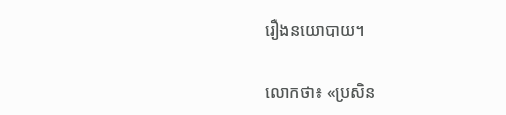រឿងនយោបាយ។

លោកថា៖ «ប្រសិន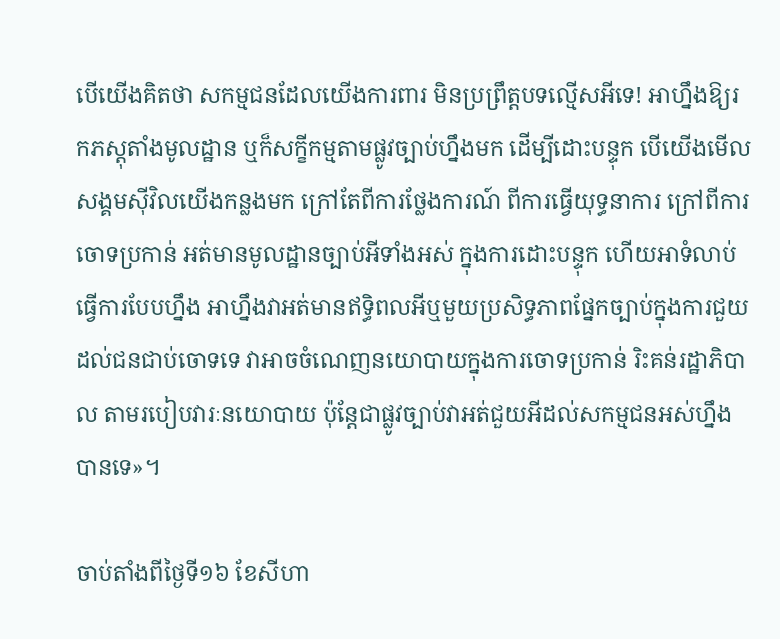បើយើងគិតថា សកម្មជនដែលយើងការពារ មិនប្រព្រឹត្តបទល្មើសអីទេ! អាហ្នឹងឱ្យរកភស្តុតាំងមូលដ្ឋាន ឬក៏សក្ខីកម្មតាមផ្លូវច្បាប់ហ្នឹងមក ដើម្បីដោះបន្ទុក បើយើងមើលសង្គមស៊ីវិលយើងកន្លងមក ក្រៅតែពីការថ្លែងការណ៍ ពីការធ្វើយុទ្ធនាការ ក្រៅពីការចោទប្រកាន់ អត់មានមូលដ្ឋានច្បាប់អីទាំងអស់ ក្នុងការដោះបន្ទុក ហើយអាទំលាប់ធ្វើការបែបហ្នឹង អាហ្នឹងវាអត់មានឥទ្ធិពលអីឬមួយប្រសិទ្ធភាពផ្នែកច្បាប់ក្នុងការជួយដល់ជនជាប់ចោទទេ វាអាចចំណេញនយោបាយក្នុងការចោទប្រកាន់ រិះគន់រដ្ឋាភិបាល តាមរបៀបវារៈនយោបាយ ប៉ុន្តែជាផ្លូវច្បាប់វាអត់ជួយអីដល់សកម្មជនអស់ហ្នឹងបានទេ»។

ចាប់តាំងពីថ្ងៃទី១៦ ខែសីហា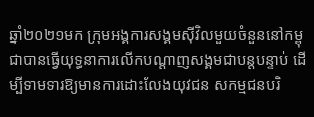ឆ្នាំ២០២១មក ក្រុមអង្គការសង្គមស៊ីវិលមួយចំនួននៅកម្ពុជាបានធ្វើយុទ្ធនាការលើកបណ្តាញសង្គមជាបន្តបន្ទាប់ ដើម្បីទាមទារឱ្យមានការដោះលែងយុវជន សកម្មជនបរិ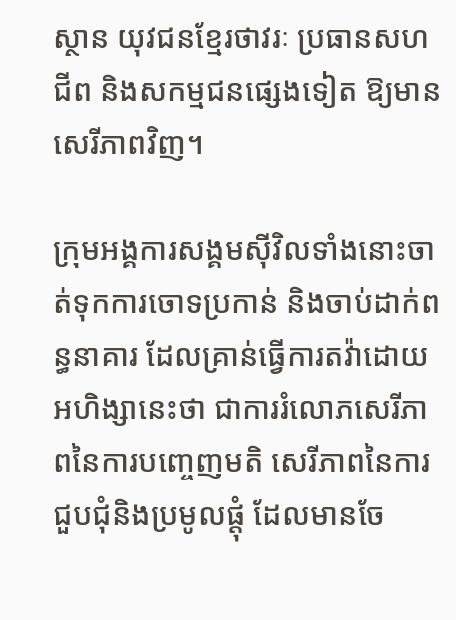ស្ថាន យុវជនខ្មែរថាវរៈ ប្រធានសហជីព និងសកម្មជនផ្សេងទៀត ឱ្យមានសេរីភាពវិញ។

ក្រុមអង្គការសង្គមស៊ីវិលទាំងនោះចាត់ទុកការចោទប្រកាន់ និងចាប់ដាក់ពន្ធនាគារ ដែលគ្រាន់ធ្វើការតវ៉ាដោយអហិង្សានេះថា ជាការរំលោភសេរីភាពនៃការបញ្ចេញមតិ សេរីភាពនៃការជួបជុំនិងប្រមូលផ្តុំ ដែលមានចែ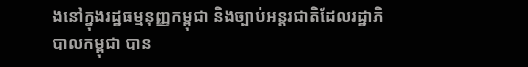ងនៅក្នុងរដ្ឋធម្មនុញ្ញកម្ពុជា និងច្បាប់អន្តរជាតិដែលរដ្ឋាភិបាលកម្ពុជា បាន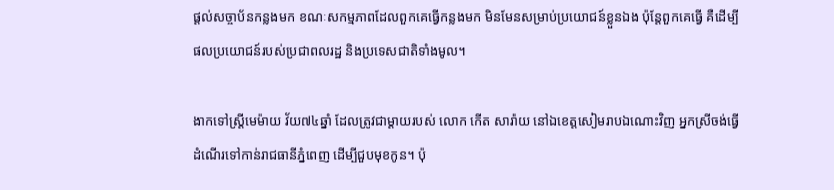ផ្ដល់សច្ចាប័នកន្លងមក ខណៈសកម្មភាពដែលពួកគេធ្វើកន្លងមក មិនមែនសម្រាប់ប្រយោជន៍ខ្លួនឯង ប៉ុន្តែពួកគេធ្វើ គឺដើម្បីផលប្រយោជន៍របស់ប្រជាពលរដ្ឋ និងប្រទេសជាតិទាំងមូល។

ងាកទៅស្ត្រីមេម៉ាយ វ័យ៧៤ឆ្នាំ ដែលត្រូវជាម្តាយរបស់ លោក កើត សារ៉ាយ នៅឯខេត្តសៀមរាបឯណោះវិញ អ្នកស្រីចង់ធ្វើដំណើរទៅកាន់រាជធានីភ្នំពេញ ដើម្បីជួបមុខកូន។ ប៉ុ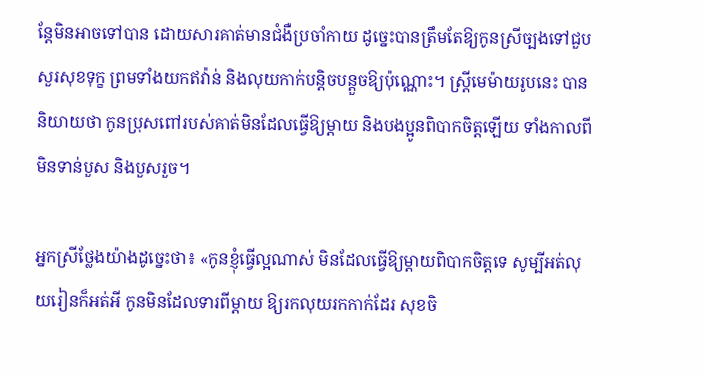ន្តែមិនអាចទៅបាន ដោយសារគាត់មានជំងឺប្រចាំកាយ ដូច្នេះបានត្រឹមតែឱ្យកូនស្រីច្បងទៅជួបសួរសុខទុក្ខ ព្រមទាំងយកឥវ៉ាន់ និងលុយកាក់បន្តិចបន្តួចឱ្យប៉ុណ្ណោះ។ ស្ត្រីមេម៉ាយរូបនេះ បាននិយាយថា កូនប្រុសពៅរបស់គាត់មិនដែលធ្វើឱ្យម្ដាយ និងបងប្អូនពិបាកចិត្តឡើយ ទាំងកាលពីមិនទាន់បួស និងបួសរួច។

អ្នកស្រីថ្លែងយ៉ាងដូច្នេះថា៖ «កូនខ្ញុំធ្វើល្អណាស់ មិនដែលធ្វើឱ្យម្ដាយពិបាកចិត្តទេ សូម្បីអត់លុយរៀនក៏អត់អី កូនមិនដែលទារពីម្ដាយ ឱ្យរកលុយរកកាក់ដែរ សុខចិ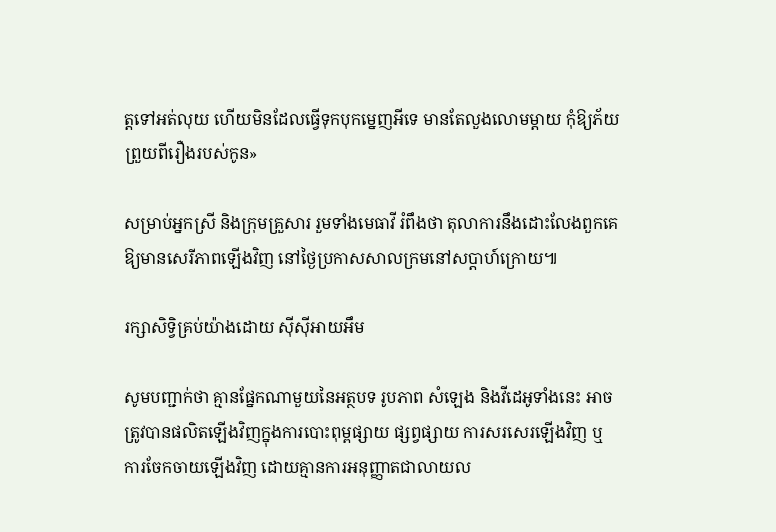ត្តទៅអត់លុយ ហើយមិនដែលធ្វើទុកបុកម្នេញអីទេ មានតែលួងលោមម្ដាយ កុំឱ្យភ័យព្រួយពីរឿងរបស់កូន»

សម្រាប់អ្នកស្រី និងក្រុមគ្រួសារ រួមទាំងមេធាវី រំពឹងថា តុលាការនឹងដោះលែងពួកគេឱ្យមានសេរីភាពឡើងវិញ នៅថ្ងៃប្រកាសសាលក្រមនៅសប្តាហ៍ក្រោយ៕

រក្សាសិទ្វិគ្រប់យ៉ាងដោយ ស៊ីស៊ីអាយអឹម

សូមបញ្ជាក់ថា គ្មានផ្នែកណាមួយនៃអត្ថបទ រូបភាព សំឡេង និងវីដេអូទាំងនេះ អាចត្រូវបានផលិតឡើងវិញក្នុងការបោះពុម្ពផ្សាយ ផ្សព្វផ្សាយ ការសរសេរឡើងវិញ ឬ ការចែកចាយឡើងវិញ ដោយគ្មានការអនុញ្ញាតជាលាយល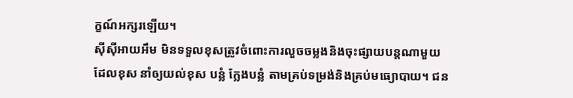ក្ខណ៍អក្សរឡើយ។
ស៊ីស៊ីអាយអឹម មិនទទួលខុសត្រូវចំពោះការលួចចម្លងនិងចុះផ្សាយបន្តណាមួយ ដែលខុស នាំឲ្យយល់ខុស បន្លំ ក្លែងបន្លំ តាមគ្រប់ទម្រង់និងគ្រប់មធ្យោបាយ។ ជន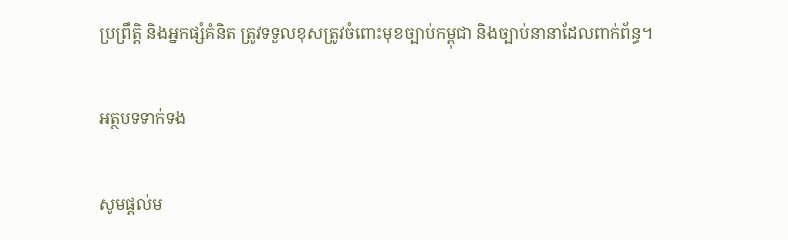ប្រព្រឹត្តិ និងអ្នកផ្សំគំនិត ត្រូវទទួលខុសត្រូវចំពោះមុខច្បាប់កម្ពុជា និងច្បាប់នានាដែលពាក់ព័ន្ធ។

អត្ថបទទាក់ទង

សូមផ្ដល់ម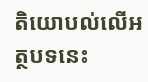តិយោបល់លើអត្ថបទនេះ